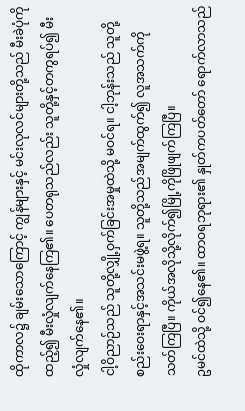ထိုကာလ၌ ချမ်းသောကြောင့် ကျွန်များနှင့် မင်းလုလင်များတို့သည် မီးခဲပုံကိုထည့်၍ မီးလှုံလျက်နေကြ၏။ ပေတရုသည်လည်း သူတို့နှင့်တကွရပ်၍ မီးလှုံလျက်နေ၏။
ငါ့ဝိညာဉ်သည် သူတို့လျှို့ဝှက်ခြင်းအမှုထဲသို့ မဝင်ရ။ ငါ့ဘုန်းသည် သူတို့စည်းဝေးရာနှင့်အသင်းမဖွဲ့ရ။ သူတို့သည်အမျက်ထွက်၍ လူအသက်ကို သတ်ကြပြီ။ ကိုယ်အလိုသို့လိုက်၍မြို့ကိုဖြိုဖျက်ကြပြီ။
ဥမင်ထဲသို့ ဝင်၍နေ၏။ ထာဝရဘုရား၏ နှုတ်ကပတ်တော် ရောက်လာသည်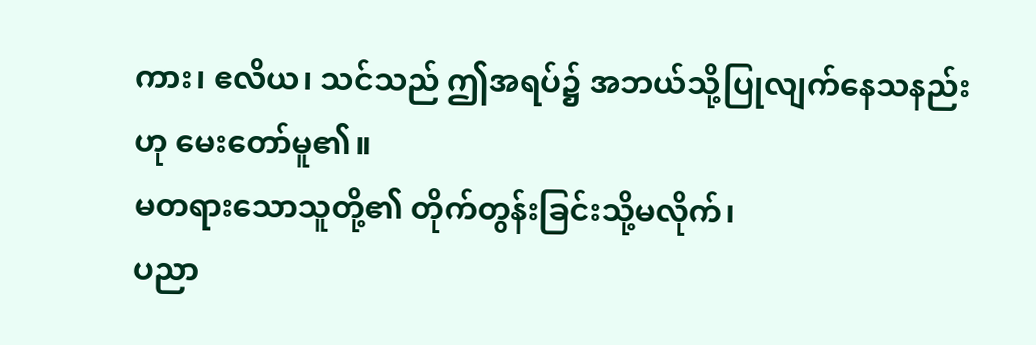ကား၊ ဧလိယ၊ သင်သည် ဤအရပ်၌ အဘယ်သို့ပြုလျက်နေသနည်းဟု မေးတော်မူ၏။
မတရားသောသူတို့၏ တိုက်တွန်းခြင်းသို့မလိုက်၊
ပညာ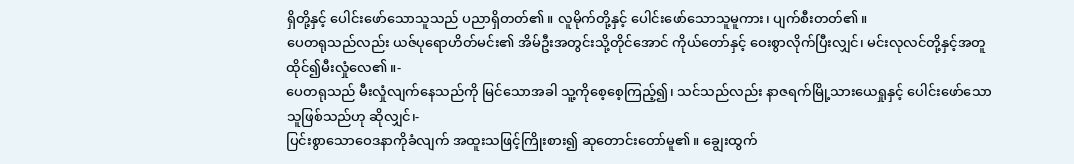ရှိတို့နှင့် ပေါင်းဖော်သောသူသည် ပညာရှိတတ်၏။ လူမိုက်တို့နှင့် ပေါင်းဖော်သောသူမူကား၊ ပျက်စီးတတ်၏။
ပေတရုသည်လည်း ယဇ်ပုရောဟိတ်မင်း၏ အိမ်ဦးအတွင်းသို့တိုင်အောင် ကိုယ်တော်နှင့် ဝေးစွာလိုက်ပြီးလျှင်၊ မင်းလုလင်တို့နှင့်အတူ ထိုင်၍မီးလှုံလေ၏။-
ပေတရုသည် မီးလှုံလျက်နေသည်ကို မြင်သောအခါ သူ့ကိုစေ့စေ့ကြည့်၍၊ သင်သည်လည်း နာဇရက်မြို့သားယေရှုနှင့် ပေါင်းဖော်သောသူဖြစ်သည်ဟု ဆိုလျှင်၊-
ပြင်းစွာသောဝေဒနာကိုခံလျက် အထူးသဖြင့်ကြိုးစား၍ ဆုတောင်းတော်မူ၏။ ချွေးထွက်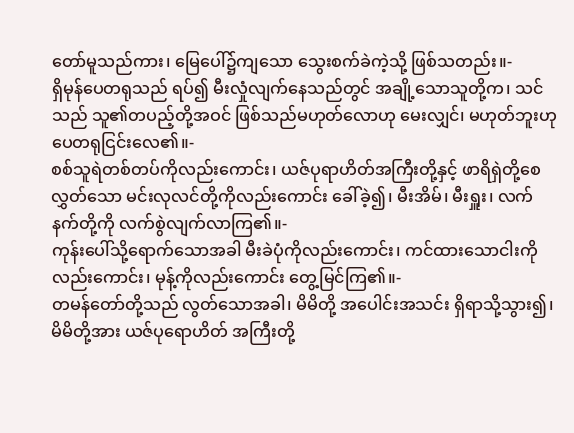တော်မူသည်ကား၊ မြေပေါ်၌ကျသော သွေးစက်ခဲကဲ့သို့ ဖြစ်သတည်း။-
ရှိမုန်ပေတရုသည် ရပ်၍ မီးလှုံလျက်နေသည်တွင် အချို့သောသူတို့က၊ သင်သည် သူ၏တပည့်တို့အဝင် ဖြစ်သည်မဟုတ်လောဟု မေးလျှင်၊ မဟုတ်ဘူးဟု ပေတရုငြင်းလေ၏။-
စစ်သူရဲတစ်တပ်ကိုလည်းကောင်း၊ ယဇ်ပုရာဟိတ်အကြီးတို့နှင့် ဖာရိရှဲတို့စေလွှတ်သော မင်းလုလင်တို့ကိုလည်းကောင်း ခေါ်ခဲ့၍၊ မီးအိမ်၊ မီးရှူး၊ လက်နက်တို့ကို လက်စွဲလျက်လာကြ၏။-
ကုန်းပေါ်သို့ရောက်သောအခါ မီးခဲပုံကိုလည်းကောင်း၊ ကင်ထားသောငါးကိုလည်းကောင်း၊ မုန့်ကိုလည်းကောင်း တွေ့မြင်ကြ၏။-
တမန်တော်တို့သည် လွတ်သောအခါ၊ မိမိတို့ အပေါင်းအသင်း ရှိရာသို့သွား၍၊ မိမိတို့အား ယဇ်ပုရောဟိတ် အကြီးတို့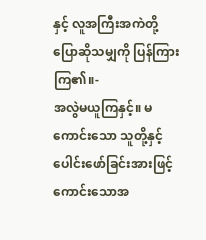နှင့် လူအကြီးအကဲတို့ ပြောဆိုသမျှကို ပြန်ကြားကြ၏။-
အလွဲမယူကြနှင့်။ မကောင်းသော သူတို့နှင့် ပေါင်းဖော်ခြင်းအားဖြင့် ကောင်းသောအ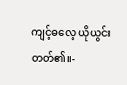ကျင့်ဓလေ့ ယိုယွင်းတတ်၏။-